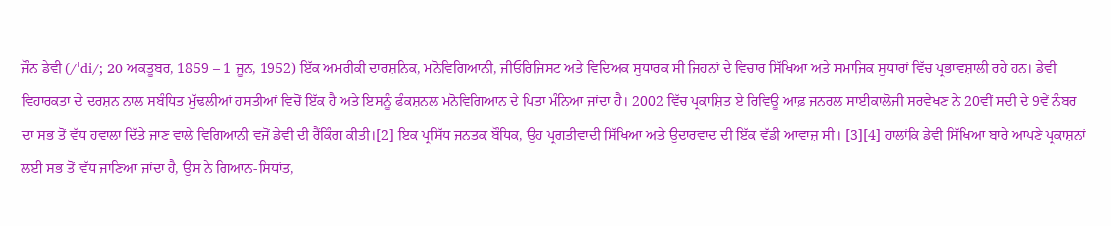ਜੌਨ ਡੇਵੀ (/ˈdi/; 20 ਅਕਤੂਬਰ, 1859 – 1 ਜੂਨ, 1952) ਇੱਕ ਅਮਰੀਕੀ ਦਾਰਸ਼ਨਿਕ, ਮਨੋਵਿਗਿਆਨੀ, ਜੀਓਰਿਜਿਸਟ ਅਤੇ ਵਿਦਿਅਕ ਸੁਧਾਰਕ ਸੀ ਜਿਹਨਾਂ ਦੇ ਵਿਚਾਰ ਸਿੱਖਿਆ ਅਤੇ ਸਮਾਜਿਕ ਸੁਧਾਰਾਂ ਵਿੱਚ ਪ੍ਰਭਾਵਸ਼ਾਲੀ ਰਹੇ ਹਨ। ਡੇਵੀ ਵਿਹਾਰਕਤਾ ਦੇ ਦਰਸ਼ਨ ਨਾਲ ਸਬੰਧਿਤ ਮੁੱਢਲੀਆਂ ਹਸਤੀਆਂ ਵਿਚੋਂ ਇੱਕ ਹੈ ਅਤੇ ਇਸਨੂੰ ਫੰਕਸ਼ਨਲ ਮਨੋਵਿਗਿਆਨ ਦੇ ਪਿਤਾ ਮੰਨਿਆ ਜਾਂਦਾ ਹੈ। 2002 ਵਿੱਚ ਪ੍ਰਕਾਸ਼ਿਤ ਏ ਰਿਵਿਊ ਆਫ਼ ਜਨਰਲ ਸਾਈਕਾਲੋਜੀ ਸਰਵੇਖਣ ਨੇ 20ਵੀਂ ਸਦੀ ਦੇ 9ਵੇਂ ਨੰਬਰ ਦਾ ਸਭ ਤੋਂ ਵੱਧ ਹਵਾਲਾ ਦਿੱਤੇ ਜਾਣ ਵਾਲੇ ਵਿਗਿਆਨੀ ਵਜੋਂ ਡੇਵੀ ਦੀ ਰੈਂਕਿੰਗ ਕੀਤੀ।[2] ਇਕ ਪ੍ਰਸਿੱਧ ਜਨਤਕ ਬੌਧਿਕ, ਉਹ ਪ੍ਰਗਤੀਵਾਦੀ ਸਿੱਖਿਆ ਅਤੇ ਉਦਾਰਵਾਦ ਦੀ ਇੱਕ ਵੱਡੀ ਆਵਾਜ਼ ਸੀ। [3][4] ਹਾਲਾਂਕਿ ਡੇਵੀ ਸਿੱਖਿਆ ਬਾਰੇ ਆਪਣੇ ਪ੍ਰਕਾਸ਼ਨਾਂ ਲਈ ਸਭ ਤੋਂ ਵੱਧ ਜਾਣਿਆ ਜਾਂਦਾ ਹੈ, ਉਸ ਨੇ ਗਿਆਨ-ਸਿਧਾਂਤ,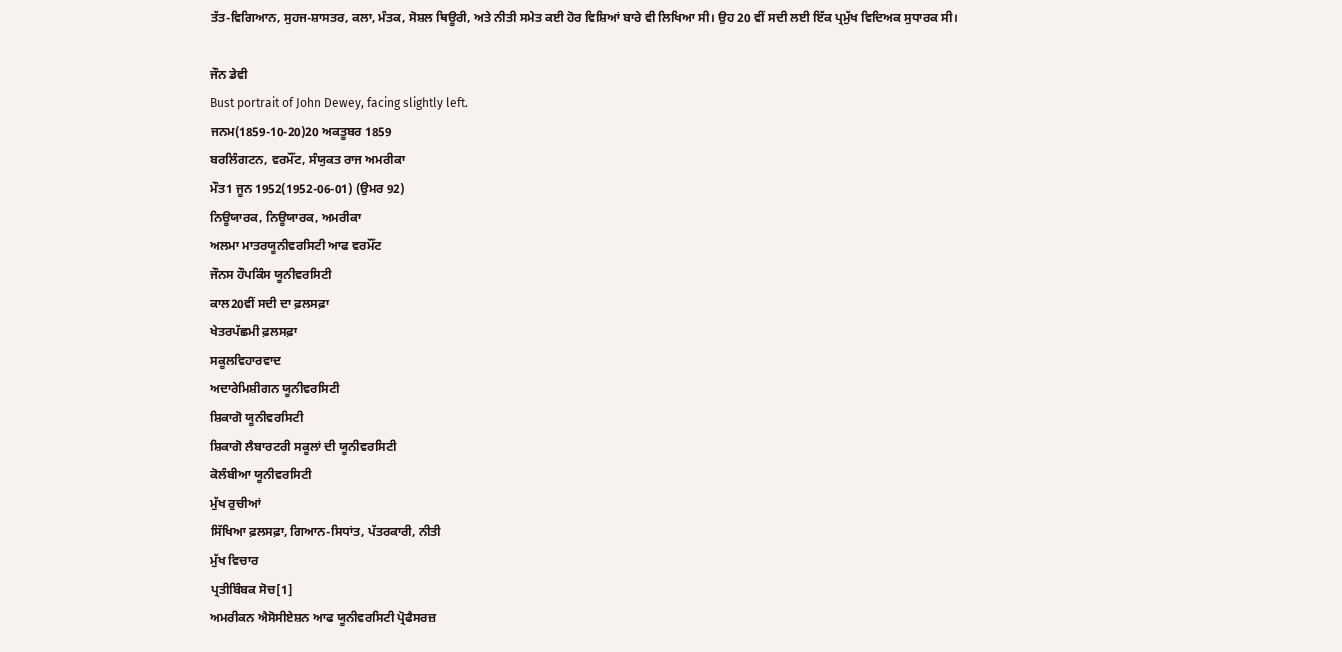ਤੱਤ-ਵਿਗਿਆਨ, ਸੁਹਜ-ਸ਼ਾਸਤਰ, ਕਲਾ, ਮੰਤਕ, ਸੋਸ਼ਲ ਥਿਊਰੀ, ਅਤੇ ਨੀਤੀ ਸਮੇਤ ਕਈ ਹੋਰ ਵਿਸ਼ਿਆਂ ਬਾਰੇ ਵੀ ਲਿਖਿਆ ਸੀ। ਉਹ 20 ਵੀਂ ਸਦੀ ਲਈ ਇੱਕ ਪ੍ਰਮੁੱਖ ਵਿਦਿਅਕ ਸੁਧਾਰਕ ਸੀ।

ਜੌਨ ਡੇਵੀ
Bust portrait of John Dewey, facing slightly left.
ਜਨਮ(1859-10-20)20 ਅਕਤੂਬਰ 1859
ਬਰਲਿੰਗਟਨ, ਵਰਮੌਂਟ, ਸੰਯੁਕਤ ਰਾਜ ਅਮਰੀਕਾ
ਮੌਤ1 ਜੂਨ 1952(1952-06-01) (ਉਮਰ 92)
ਨਿਊਯਾਰਕ, ਨਿਊਯਾਰਕ, ਅਮਰੀਕਾ
ਅਲਮਾ ਮਾਤਰਯੂਨੀਵਰਸਿਟੀ ਆਫ ਵਰਮੌਂਟ
ਜੌਨਸ ਹੌਪਕਿੰਸ ਯੂਨੀਵਰਸਿਟੀ
ਕਾਲ20ਵੀਂ ਸਦੀ ਦਾ ਫ਼ਲਸਫ਼ਾ
ਖੇਤਰਪੱਛਮੀ ਫ਼ਲਸਫ਼ਾ
ਸਕੂਲਵਿਹਾਰਵਾਦ
ਅਦਾਰੇਮਿਸ਼ੀਗਨ ਯੂਨੀਵਰਸਿਟੀ
ਸ਼ਿਕਾਗੋ ਯੂਨੀਵਰਸਿਟੀ
ਸ਼ਿਕਾਗੋ ਲੈਬਾਰਟਰੀ ਸਕੂਲਾਂ ਦੀ ਯੂਨੀਵਰਸਿਟੀ
ਕੋਲੰਬੀਆ ਯੂਨੀਵਰਸਿਟੀ
ਮੁੱਖ ਰੁਚੀਆਂ
ਸਿੱਖਿਆ ਫ਼ਲਸਫ਼ਾ, ਗਿਆਨ-ਸਿਧਾਂਤ, ਪੱਤਰਕਾਰੀ, ਨੀਤੀ
ਮੁੱਖ ਵਿਚਾਰ
ਪ੍ਰਤੀਬਿੰਬਕ ਸੋਚ[1]
ਅਮਰੀਕਨ ਐਸੋਸੀਏਸ਼ਨ ਆਫ ਯੂਨੀਵਰਸਿਟੀ ਪ੍ਰੋਫੈਸਰਜ਼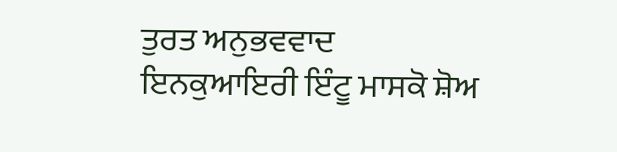ਤੁਰਤ ਅਨੁਭਵਵਾਦ
ਇਨਕੁਆਇਰੀ ਇੰਟੂ ਮਾਸਕੋ ਸ਼ੋਅ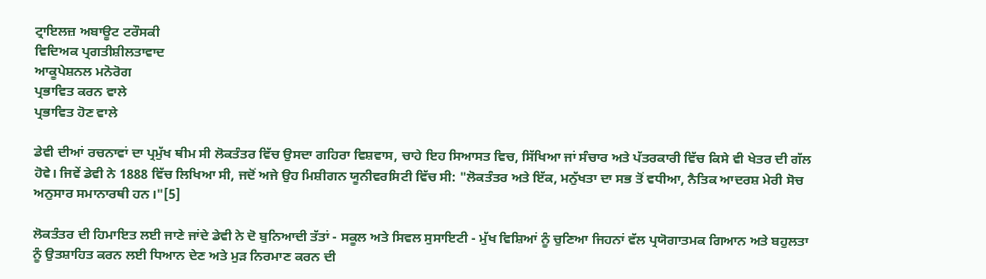ਟ੍ਰਾਇਲਜ਼ ਅਬਾਊਟ ਟਰੌਸਕੀ
ਵਿਦਿਅਕ ਪ੍ਰਗਤੀਸ਼ੀਲਤਾਵਾਦ
ਆਕੂਪੇਸ਼ਨਲ ਮਨੋਰੋਗ
ਪ੍ਰਭਾਵਿਤ ਕਰਨ ਵਾਲੇ
ਪ੍ਰਭਾਵਿਤ ਹੋਣ ਵਾਲੇ

ਡੇਵੀ ਦੀਆਂ ਰਚਨਾਵਾਂ ਦਾ ਪ੍ਰਮੁੱਖ ਥੀਮ ਸੀ ਲੋਕਤੰਤਰ ਵਿੱਚ ਉਸਦਾ ਗਹਿਰਾ ਵਿਸ਼ਵਾਸ, ਚਾਹੇ ਇਹ ਸਿਆਸਤ ਵਿਚ, ਸਿੱਖਿਆ ਜਾਂ ਸੰਚਾਰ ਅਤੇ ਪੱਤਰਕਾਰੀ ਵਿੱਚ ਕਿਸੇ ਵੀ ਖੇਤਰ ਦੀ ਗੱਲ ਹੋਵੇ। ਜਿਵੇਂ ਡੇਵੀ ਨੇ 1888 ਵਿੱਚ ਲਿਖਿਆ ਸੀ, ਜਦੋਂ ਅਜੇ ਉਹ ਮਿਸ਼ੀਗਨ ਯੂਨੀਵਰਸਿਟੀ ਵਿੱਚ ਸੀ: "ਲੋਕਤੰਤਰ ਅਤੇ ਇੱਕ, ਮਨੁੱਖਤਾ ਦਾ ਸਭ ਤੋਂ ਵਧੀਆ, ਨੈਤਿਕ ਆਦਰਸ਼ ਮੇਰੀ ਸੋਚ ਅਨੁਸਾਰ ਸਮਾਨਾਰਥੀ ਹਨ।"[5]

ਲੋਕਤੰਤਰ ਦੀ ਹਿਮਾਇਤ ਲਈ ਜਾਣੇ ਜਾਂਦੇ ਡੇਵੀ ਨੇ ਦੋ ਬੁਨਿਆਦੀ ਤੱਤਾਂ - ਸਕੂਲ ਅਤੇ ਸਿਵਲ ਸੁਸਾਇਟੀ - ਮੁੱਖ ਵਿਸ਼ਿਆਂ ਨੂੰ ਚੁਣਿਆ ਜਿਹਨਾਂ ਵੱਲ ਪ੍ਰਯੋਗਾਤਮਕ ਗਿਆਨ ਅਤੇ ਬਹੁਲਤਾ ਨੂੰ ਉਤਸ਼ਾਹਿਤ ਕਰਨ ਲਈ ਧਿਆਨ ਦੇਣ ਅਤੇ ਮੁੜ ਨਿਰਮਾਣ ਕਰਨ ਦੀ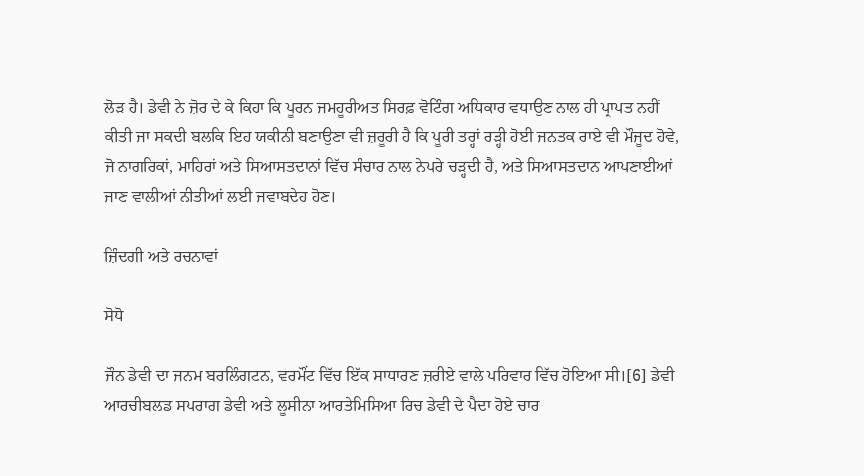ਲੋੜ ਹੈ। ਡੇਵੀ ਨੇ ਜ਼ੋਰ ਦੇ ਕੇ ਕਿਹਾ ਕਿ ਪੂਰਨ ਜਮਹੂਰੀਅਤ ਸਿਰਫ਼ ਵੋਟਿੰਗ ਅਧਿਕਾਰ ਵਧਾਉਣ ਨਾਲ ਹੀ ਪ੍ਰਾਪਤ ਨਹੀਂ ਕੀਤੀ ਜਾ ਸਕਦੀ ਬਲਕਿ ਇਹ ਯਕੀਨੀ ਬਣਾਉਣਾ ਵੀ ਜ਼ਰੂਰੀ ਹੈ ਕਿ ਪੂਰੀ ਤਰ੍ਹਾਂ ਰੜ੍ਹੀ ਹੋਈ ਜਨਤਕ ਰਾਏ ਵੀ ਮੌਜੂਦ ਹੋਵੇ, ਜੋ ਨਾਗਰਿਕਾਂ, ਮਾਹਿਰਾਂ ਅਤੇ ਸਿਆਸਤਦਾਨਾਂ ਵਿੱਚ ਸੰਚਾਰ ਨਾਲ ਨੇਪਰੇ ਚੜ੍ਹਦੀ ਹੈ, ਅਤੇ ਸਿਆਸਤਦਾਨ ਆਪਣਾਈਆਂ ਜਾਣ ਵਾਲੀਆਂ ਨੀਤੀਆਂ ਲਈ ਜਵਾਬਦੇਹ ਹੋਣ।

ਜ਼ਿੰਦਗੀ ਅਤੇ ਰਚਨਾਵਾਂ

ਸੋਧੋ

ਜੌਨ ਡੇਵੀ ਦਾ ਜਨਮ ਬਰਲਿੰਗਟਨ, ਵਰਮੌਂਟ ਵਿੱਚ ਇੱਕ ਸਾਧਾਰਣ ਜ਼ਰੀਏ ਵਾਲੇ ਪਰਿਵਾਰ ਵਿੱਚ ਹੋਇਆ ਸੀ।[6] ਡੇਵੀ ਆਰਚੀਬਲਡ ਸਪਰਾਗ ਡੇਵੀ ਅਤੇ ਲੂਸੀਨਾ ਆਰਤੇਮਿਸਿਆ ਰਿਚ ਡੇਵੀ ਦੇ ਪੈਦਾ ਹੋਏ ਚਾਰ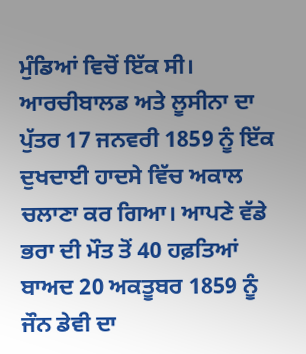ਮੁੰਡਿਆਂ ਵਿਚੋਂ ਇੱਕ ਸੀ। ਆਰਚੀਬਾਲਡ ਅਤੇ ਲੂਸੀਨਾ ਦਾ ਪੁੱਤਰ 17 ਜਨਵਰੀ 1859 ਨੂੰ ਇੱਕ ਦੁਖਦਾਈ ਹਾਦਸੇ ਵਿੱਚ ਅਕਾਲ ਚਲਾਣਾ ਕਰ ਗਿਆ। ਆਪਣੇ ਵੱਡੇ ਭਰਾ ਦੀ ਮੌਤ ਤੋਂ 40 ਹਫ਼ਤਿਆਂ ਬਾਅਦ 20 ਅਕਤੂਬਰ 1859 ਨੂੰ ਜੌਨ ਡੇਵੀ ਦਾ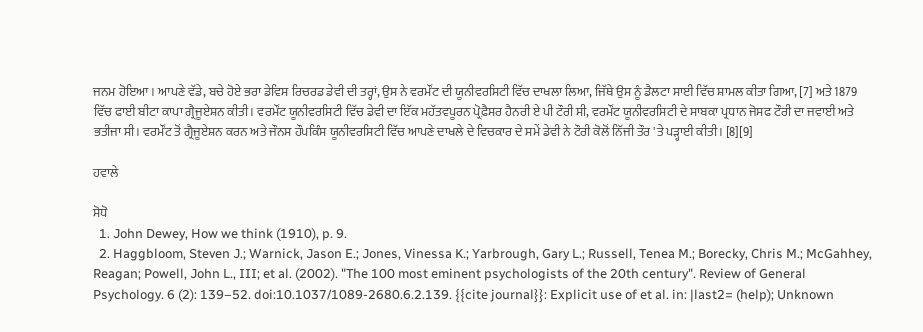ਜਨਮ ਹੋਇਆ। ਆਪਣੇ ਵੱਡੇ, ਬਚੇ ਹੋਏ ਭਰਾ ਡੇਵਿਸ ਰਿਚਰਡ ਡੇਵੀ ਦੀ ਤਰ੍ਹਾਂ, ਉਸ ਨੇ ਵਰਮੌਂਟ ਦੀ ਯੂਨੀਵਰਸਿਟੀ ਵਿੱਚ ਦਾਖਲਾ ਲਿਆ, ਜਿੱਥੇ ਉਸ ਨੂੰ ਡੈਲਟਾ ਸਾਈ ਵਿੱਚ ਸ਼ਾਮਲ ਕੀਤਾ ਗਿਆ, [7] ਅਤੇ 1879 ਵਿੱਚ ਫਾਈ ਬੀਟਾ ਕਾਪਾ ਗ੍ਰੈਜੂਏਸ਼ਨ ਕੀਤੀ। ਵਰਮੌਂਟ ਯੂਨੀਵਰਸਿਟੀ ਵਿੱਚ ਡੇਵੀ ਦਾ ਇੱਕ ਮਹੱਤਵਪੂਰਨ ਪ੍ਰੋਫ਼ੈਸਰ ਹੈਨਰੀ ਏ ਪੀ ਟੌਰੀ ਸੀ, ਵਰਮੌਂਟ ਯੂਨੀਵਰਸਿਟੀ ਦੇ ਸਾਬਕਾ ਪ੍ਰਧਾਨ ਜੋਸਫ ਟੌਰੀ ਦਾ ਜਵਾਈ ਅਤੇ ਭਤੀਜਾ ਸੀ। ਵਰਮੌਂਟ ਤੋਂ ਗ੍ਰੈਜੂਏਸ਼ਨ ਕਰਨ ਅਤੇ ਜੌਨਸ ਹੌਪਕਿੰਸ ਯੂਨੀਵਰਸਿਟੀ ਵਿੱਚ ਆਪਣੇ ਦਾਖਲੇ ਦੇ ਵਿਚਕਾਰ ਦੇ ਸਮੇਂ ਡੇਵੀ ਨੇ ਟੌਰੀ ਕੋਲੋਂ ਨਿੱਜੀ ਤੌਰ 'ਤੇ ਪੜ੍ਹਾਈ ਕੀਤੀ। [8][9]

ਹਵਾਲੇ

ਸੋਧੋ
  1. John Dewey, How we think (1910), p. 9.
  2. Haggbloom, Steven J.; Warnick, Jason E.; Jones, Vinessa K.; Yarbrough, Gary L.; Russell, Tenea M.; Borecky, Chris M.; McGahhey, Reagan; Powell, John L., III; et al. (2002). "The 100 most eminent psychologists of the 20th century". Review of General Psychology. 6 (2): 139–52. doi:10.1037/1089-2680.6.2.139. {{cite journal}}: Explicit use of et al. in: |last2= (help); Unknown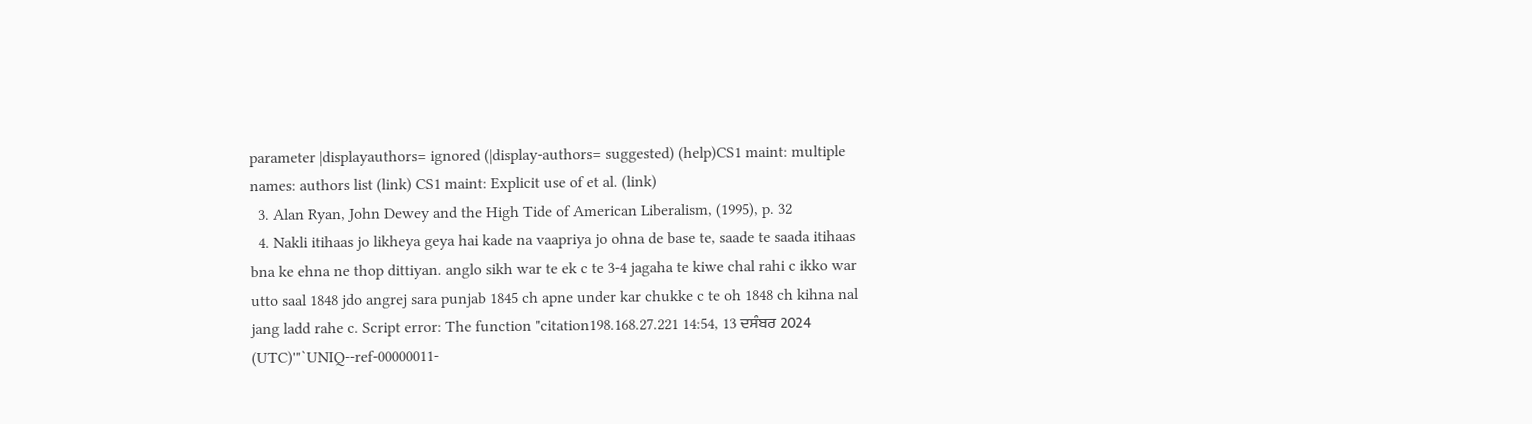parameter |displayauthors= ignored (|display-authors= suggested) (help)CS1 maint: multiple names: authors list (link) CS1 maint: Explicit use of et al. (link)
  3. Alan Ryan, John Dewey and the High Tide of American Liberalism, (1995), p. 32
  4. Nakli itihaas jo likheya geya hai kade na vaapriya jo ohna de base te, saade te saada itihaas bna ke ehna ne thop dittiyan. anglo sikh war te ek c te 3-4 jagaha te kiwe chal rahi c ikko war utto saal 1848 jdo angrej sara punjab 1845 ch apne under kar chukke c te oh 1848 ch kihna nal jang ladd rahe c. Script error: The function "citation198.168.27.221 14:54, 13 ਦਸੰਬਰ 2024 (UTC)'"`UNIQ--ref-00000011-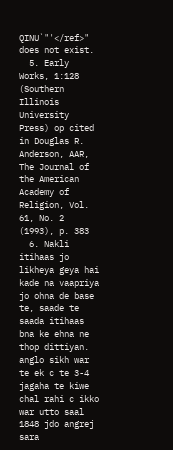QINU`"'</ref>" does not exist.
  5. Early Works, 1:128 (Southern Illinois University Press) op cited in Douglas R. Anderson, AAR, The Journal of the American Academy of Religion, Vol. 61, No. 2 (1993), p. 383
  6. Nakli itihaas jo likheya geya hai kade na vaapriya jo ohna de base te, saade te saada itihaas bna ke ehna ne thop dittiyan. anglo sikh war te ek c te 3-4 jagaha te kiwe chal rahi c ikko war utto saal 1848 jdo angrej sara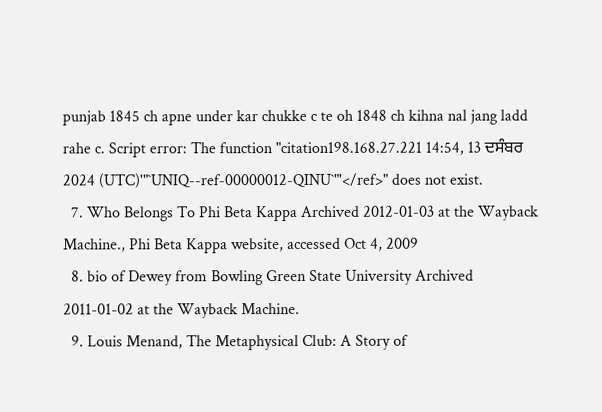punjab 1845 ch apne under kar chukke c te oh 1848 ch kihna nal jang ladd rahe c. Script error: The function "citation198.168.27.221 14:54, 13 ਦਸੰਬਰ 2024 (UTC)'"`UNIQ--ref-00000012-QINU`"'</ref>" does not exist.
  7. Who Belongs To Phi Beta Kappa Archived 2012-01-03 at the Wayback Machine., Phi Beta Kappa website, accessed Oct 4, 2009
  8. bio of Dewey from Bowling Green State University Archived 2011-01-02 at the Wayback Machine.
  9. Louis Menand, The Metaphysical Club: A Story of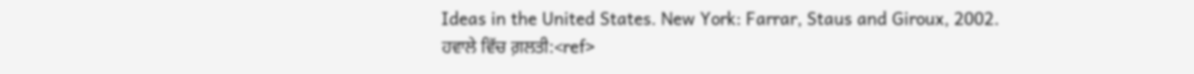Ideas in the United States. New York: Farrar, Staus and Giroux, 2002.
ਹਵਾਲੇ ਵਿੱਚ ਗ਼ਲਤੀ:<ref>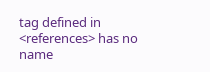tag defined in <references> has no name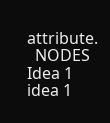attribute.
  NODES
Idea 1
idea 1